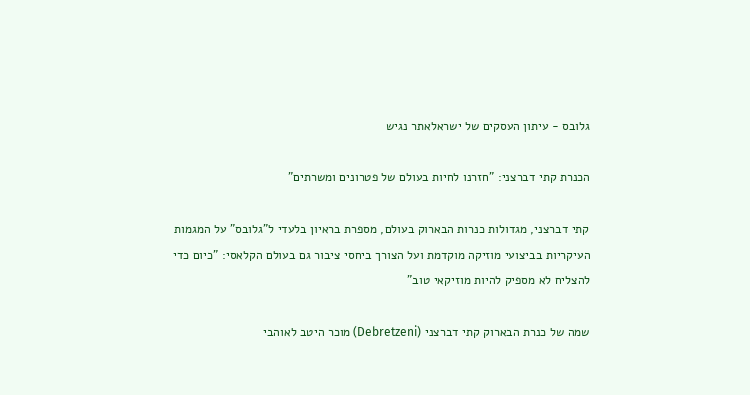גלובס - עיתון העסקים של ישראלאתר נגיש

הכנרת קתי דברצני: "חזרנו לחיות בעולם של פטרונים ומשרתים"

קתי דברצני, מגדולות כנרות הבארוק בעולם, מספרת בראיון בלעדי ל"גלובס" על המגמות העיקריות בביצועי מוזיקה מוקדמת ועל הצורך ביחסי ציבור גם בעולם הקלאסי: "כיום כדי להצליח לא מספיק להיות מוזיקאי טוב"

שמה של כנרת הבארוק קתי דברצני (Debretzeni) מוכר היטב לאוהבי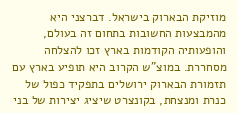מוזיקת הבארוק בישראל. דברצני היא מהמבצעות החשובות בתחום זה בעולם, והופעותיה הקודמות בארץ זכו להצלחה מסחררת. במוצ"ש הקרוב היא תופיע בארץ עם תזמורת הבארוק ירושלים בתפקיד כפול של כנרת ומנצחת, בקונצרט שיציג יצירות של בני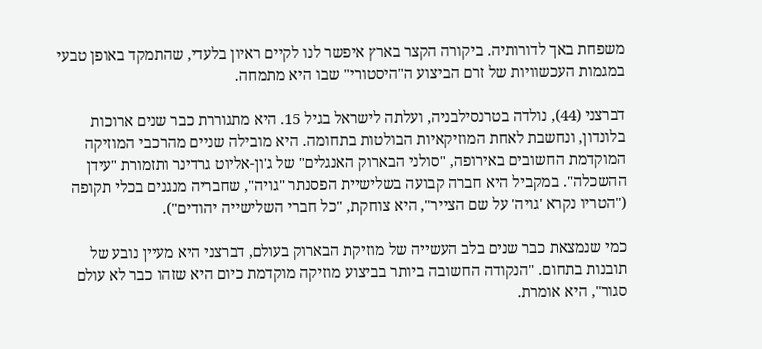משפחת באך לדורותיה. ביקורה הקצר בארץ איפשר לנו לקיים ראיון בלעדי, שהתמקד באופן טבעי במגמות העכשוויות של זרם הביצוע ה"היסטורי" שבו היא מתמחה.

דברצני (44), נולדה בטרנסילבניה, ועלתה לישראל בגיל 15. היא מתגוררת כבר שנים ארוכות בלונדון, ונחשבת לאחת המוזיקאיות הבולטות בתחומה. היא מובילה שניים מהרכבי המוזיקה המוקדמת החשובים באירופה, "סולני הבארוק האנגלים" של ג'ון-אליוט גרדינר ותזמורת "עידן ההשכלה". במקביל היא חברה קבועה בשלישיית הפסנתר "גויה", שחבריה מנגנים בכלי תקופה ("הטריו נקרא 'גויה' על שם הצייר", היא צוחקת, "כל חברי השלישייה יהודים").

כמי שנמצאת כבר שנים בלב העשייה של מוזיקת הבארוק בעולם, דברצני היא מעיין נובע של תובנות בתחום. "הנקודה החשובה ביותר בביצוע מוזיקה מוקדמת כיום היא שזהו כבר לא עולם סגור", היא אומרת.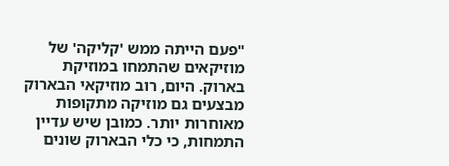"פעם הייתה ממש 'קליקה' של מוזיקאים שהתמחו במוזיקת בארוק. היום, רוב מוזיקאי הבארוק מבצעים גם מוזיקה מתקופות מאוחרות יותר. כמובן שיש עדיין התמחות, כי כלי הבארוק שונים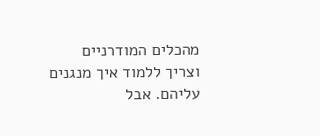מהכלים המודרניים וצריך ללמוד איך מנגנים עליהם. אבל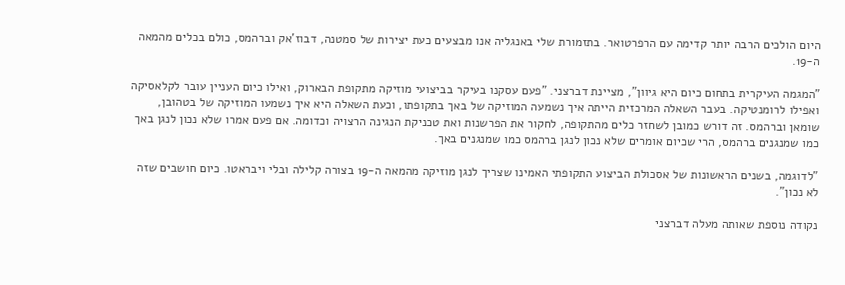היום הולכים הרבה יותר קדימה עם הרפרטואר. בתזמורת שלי באנגליה אנו מבצעים כעת יצירות של סמטנה, דבוז'אק וברהמס, כולם בכלים מהמאה ה-19.

"המגמה העיקרית בתחום כיום היא גיוון", מציינת דברצני. "פעם עסקנו בעיקר בביצועי מוזיקה מתקופת הבארוק, ואילו כיום העניין עובר לקלאסיקה ואפילו לרומנטיקה. בעבר השאלה המרכזית הייתה איך נשמעה המוזיקה של באך בתקופתו, וכעת השאלה היא איך נשמעו המוזיקה של בטהובן, שומאן וברהמס. זה דורש כמובן לשחזר כלים מהתקופה, לחקור את הפרשנות ואת טכניקת הנגינה הרצויה וכדומה. אם פעם אמרו שלא נכון לנגן באך כמו שמנגנים ברהמס, הרי שכיום אומרים שלא נכון לנגן ברהמס כמו שמנגנים באך.

"לדוגמה, בשנים הראשונות של אסכולת הביצוע התקופתי האמינו שצריך לנגן מוזיקה מהמאה ה-19 בצורה קלילה ובלי ויבראטו. כיום חושבים שזה לא נכון".

נקודה נוספת שאותה מעלה דברצני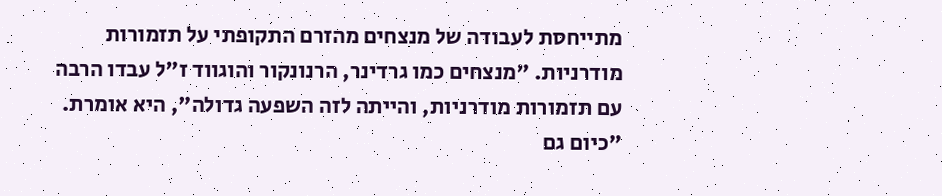מתייחסת לעבודה של מנצחים מהזרם התקופתי על תזמורות מודרניות. "מנצחים כמו גרדינר, הרנונקור והוגווד ז"ל עבדו הרבה עם תזמורות מודרניות, והייתה לזה השפעה גדולה", היא אומרת. "כיום גם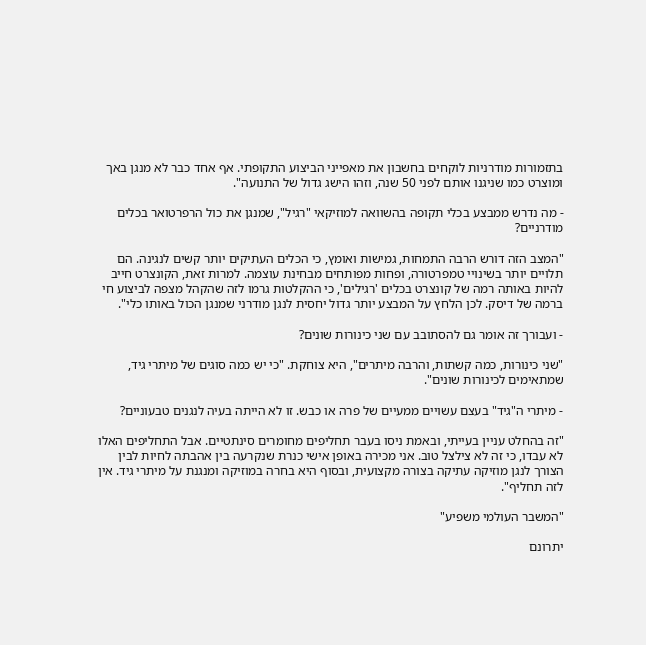בתזמורות מודרניות לוקחים בחשבון את מאפייני הביצוע התקופתי. אף אחד כבר לא מנגן באך ומוצרט כמו שניגנו אותם לפני 50 שנה, וזהו הישג גדול של התנועה".

- מה נדרש ממבצע בכלי תקופה בהשוואה למוזיקאי "רגיל", שמנגן את כול הרפרטואר בכלים מודרניים?

"המצב הזה דורש הרבה התמחות, גמישות ואומץ, כי הכלים העתיקים יותר קשים לנגינה. הם תלויים יותר בשינויי טמפרטורה, ופחות מפותחים מבחינת עוצמה. למרות זאת, הקונצרט חייב להיות באותה רמה של קונצרט בכלים 'רגילים', כי ההקלטות גרמו לזה שהקהל מצפה לביצוע חי ברמה של דיסק. לכן הלחץ על המבצע יותר גדול יחסית לנגן מודרני שמנגן הכול באותו כלי".

- ועבורך זה אומר גם להסתובב עם שני כינורות שונים?

"שני כינורות, כמה קשתות, והרבה מיתרים", היא צוחקת. "כי יש כמה סוגים של מיתרי גיד, שמתאימים לכינורות שונים".

- מיתרי ה"גיד" בעצם עשויים ממעיים של פרה או כבש. זו לא הייתה בעיה לנגנים טבעוניים?

"זה בהחלט עניין בעייתי, ובאמת ניסו בעבר תחליפים מחומרים סינתטיים. אבל התחליפים האלו לא עבדו, כי זה לא צילצל טוב. אני מכירה באופן אישי כנרת שנקרעה בין אהבתה לחיות לבין הצורך לנגן מוזיקה עתיקה בצורה מקצועית, ובסוף היא בחרה במוזיקה ומנגנת על מיתרי גיד. אין לזה תחליף".

"המשבר העולמי משפיע"

יתרונם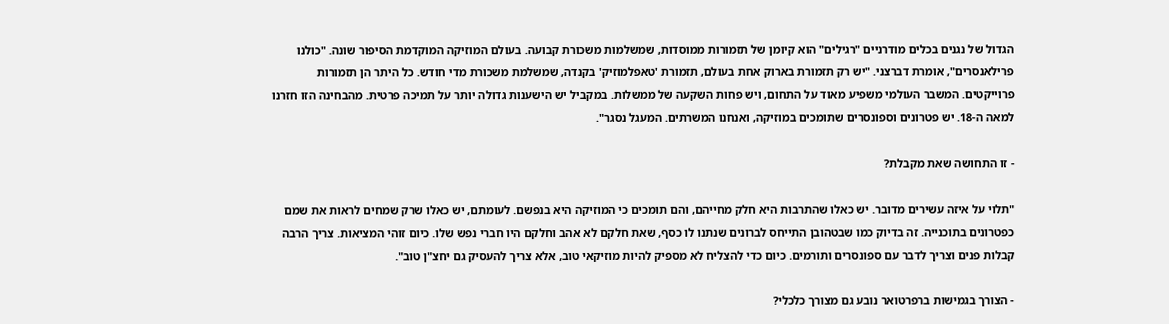הגדול של נגנים בכלים מודרניים "רגילים" הוא קיומן של תזמורות ממוסדות, שמשלמות משכורת קבועה. בעולם המוזיקה המוקדמת הסיפור שונה. "כולנו פרילאנסרים", אומרת דברצני. "יש רק תזמורת בארוק אחת בעולם, תזמורת 'טאפלמוזיק' בקנדה, שמשלמת משכורת מדי חודש. כל היתר הן תזמורות פרוייקטים. המשבר העולמי משפיע מאוד על התחום, ויש פחות השקעה של ממשלות. במקביל יש הישענות גדולה יותר על תמיכה פרטית. מהבחינה הזו חזרנו למאה ה-18. יש פטרונים וספונסרים שתומכים במוזיקה, ואנחנו המשרתים. המעגל נסגר".

- זו התחושה שאת מקבלת?

"תלוי על איזה עשירים מדובר. יש כאלו שהתרבות היא חלק מחייהם, והם תומכים כי המוזיקה היא בנפשם. לעומתם, יש כאלו שרק שמחים לראות את שמם כפטרונים בתוכנייה. זה בדיוק כמו שבטהובן התייחס לברונים שנתנו לו כסף, שאת חלקם לא אהב וחלקם היו חברי נפש שלו. כיום זוהי המציאות. צריך הרבה קבלות פנים וצריך לדבר עם ספונסרים ותורמים. כיום כדי להצליח לא מספיק להיות מוזיקאי טוב, אלא צריך להעסיק גם יחצ"ן טוב".

- הצורך בגמישות ברפרטואר נובע גם מצורך כלכלי?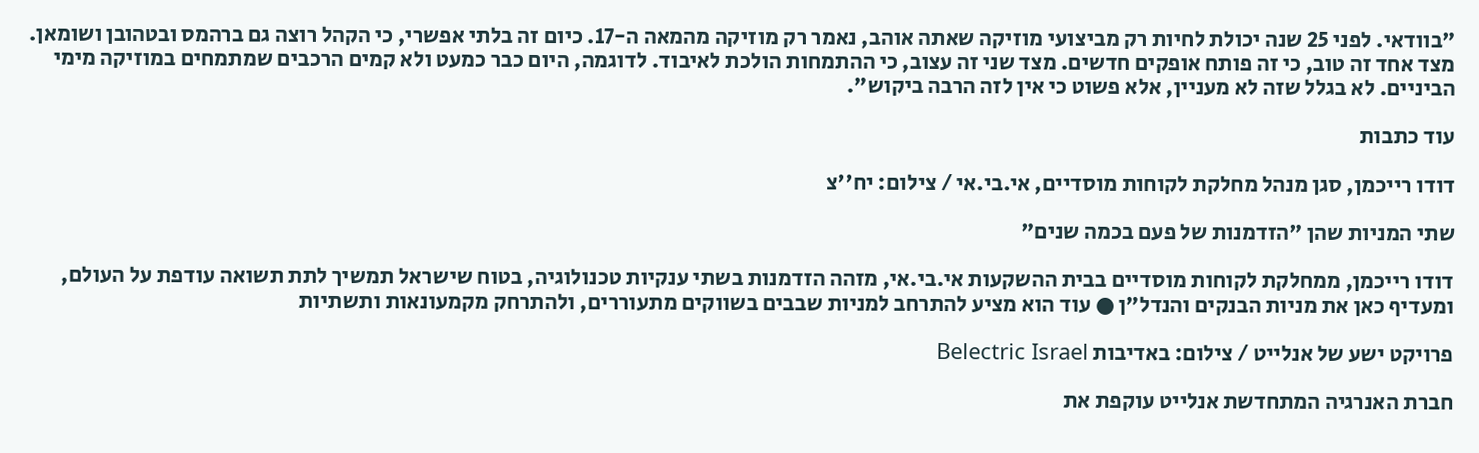"בוודאי. לפני 25 שנה יכולת לחיות רק מביצועי מוזיקה שאתה אוהב, נאמר רק מוזיקה מהמאה ה-17. כיום זה בלתי אפשרי, כי הקהל רוצה גם ברהמס ובטהובן ושומאן. מצד אחד זה טוב, כי זה פותח אופקים חדשים. מצד שני זה עצוב, כי ההתמחות הולכת לאיבוד. לדוגמה, היום כבר כמעט ולא קמים הרכבים שמתמחים במוזיקה מימי הביניים. לא בגלל שזה לא מעניין, אלא פשוט כי אין לזה הרבה ביקוש".

עוד כתבות

דודו רייכמן, סגן מנהל מחלקת לקוחות מוסדיים, אי.בי.אי / צילום: יח''צ

שתי המניות שהן "הזדמנות של פעם בכמה שנים"

דודו רייכמן, ממחלקת לקוחות מוסדיים בבית ההשקעות אי.בי.אי, מזהה הזדמנות בשתי ענקיות טכנולוגיה, בטוח שישראל תמשיך לתת תשואה עודפת על העולם, ומעדיף כאן את מניות הבנקים והנדל"ן ● עוד הוא מציע להתרחב למניות שבבים בשווקים מתעוררים, ולהתרחק מקמעונאות ותשתיות

פרויקט ישע של אנלייט / צילום: באדיבות Belectric Israel

חברת האנרגיה המתחדשת אנלייט עוקפת את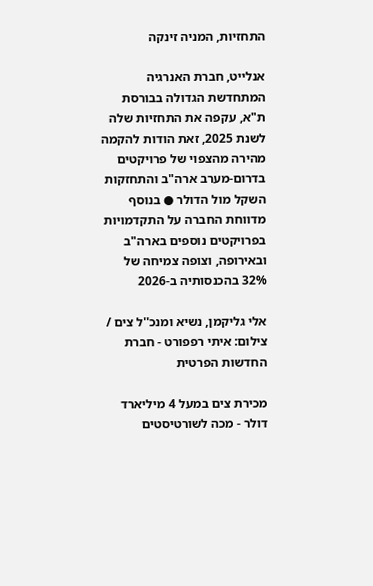התחזיות, המניה זינקה

אנלייט, חברת האנרגיה המתחדשת הגדולה בבורסת ת"א, עקפה את התחזיות שלה לשנת 2025, זאת הודות להקמה מהירה מהצפוי של פרויקטים בדרום-מערב ארה"ב והתחזקות השקל מול הדולר ● בנוסף מדווחת החברה על התקדמויות בפרויקטים נוספים בארה"ב ובאירופה, וצופה צמיחה של 32% בהכנסותיה ב-2026

אלי גליקמן, נשיא ומנכ''ל צים / צילום: איתי רפפורט - חברת החדשות הפרטית

מכירת צים במעל 4 מיליארד דולר - מכה לשורטיסטים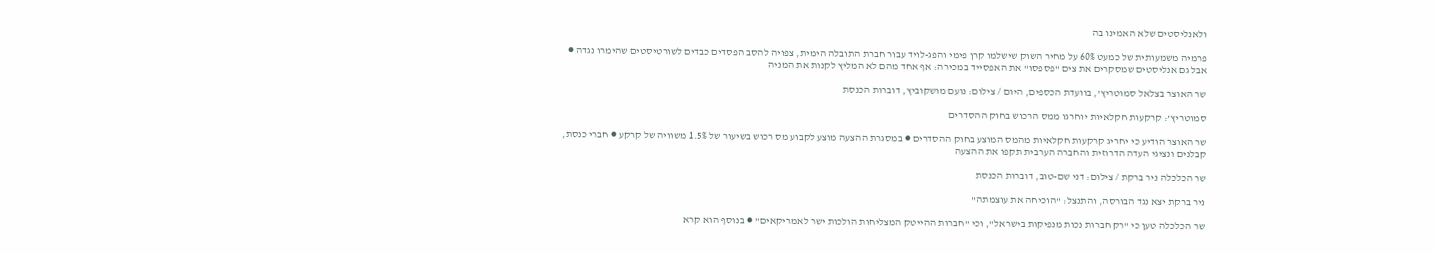ולאנליסטים שלא האמינו בה

פרמיה משמעותית של כמעט 60% על מחיר השוק שישלמו קרן פימי והפג-לויד עבור חברת התובלה הימית, צפויה להסב הפסדים כבדים לשורטיסטים שהימרו נגדה ● אבל גם אנליסטים שמסקרים את צים "פספסו" את האפסייד במכירה: אף אחד מהם לא המליץ לקנות את המניה

שר האוצר בצלאל סמוטריץ', בוועדת הכספים, היום / צילום: נועם מושקוביץ, דוברות הכנסת

סמוטריץ’: קרקעות חקלאיות יוחרגו ממס הרכוש בחוק ההסדרים

שר האוצר הודיע כי יחריג קרקעות חקלאיות מהמס המוצע בחוק ההסדרים ● במסגרת ההצעה מוצע לקבוע מס רכוש בשיעור של 1.5% משוויה של קרקע ● חברי כנסת, קבלנים ונציגי העדה הדרוזית והחברה הערבית תקפו את ההצעה

שר הכלכלה ניר ברקת / צילום: דני שם-טוב, דוברות הכנסת

ניר ברקת יצא נגד הבורסה, והתנצל: "הוכיחה את עוצמתה"

שר הכלכלה טען כי "רק חברות נכות מנפיקות בישראל", וכי "חברות ההייטק המצליחות הולכות ישר לאמריקאים" ● בנוסף הוא קרא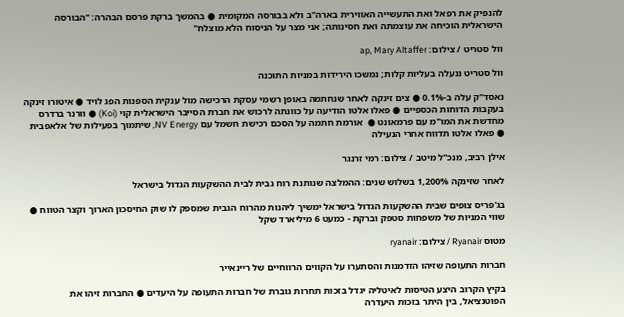להנפיק את רפאל ואת התעשייה האווירית בארה"ב ולא בבורסה המקומית ● בהמשך ברקת פרסם הבהרה: "הבורסה הישראלית הוכיחה את עוצמתה ואת חסינותה; אני מצר על הניסוח הלא מוצלח"

וול סטריט / צילום: ap, Mary Altaffer

וול סטריט ננעלה בעליות קלות; נמשכו הירידות במניות התוכנה

נאסד"ק עלה ב-0.1% ● צים זינקה לאחר שנחתמה באופן רשמי עסקת הרכישה מול ענקית הספנות הפג לויד ● איטורו זינקה בעקבות הדוחות הכספיים ● פאלו אלטו הודיעה על כוונתה לרכוש את חברת הסייבר הישראלית קוי (Koi) ● וורנר ברדרס מחדשת את המו"מ עם פרמאונט ●  אורמת חתמה על הסכם רכישת חשמל עם NV Energy, שיתמוך בפעילות של אלאפבית ● פאלו אלטו תדווח אחרי הנעילה

אילן רביב, מנכ''ל מיטב / צילום: רמי זרנגר

לאחר שזינקה 1,200% בשלוש שנים: ההמלצה שנותנת רוח גבית לבית ההשקעות הגדול בישראל

בג'פריס צופים שבית ההשקעות הגדול בישראל ימשיך ליהנות מהרוח הגבית שמספק לו שוק החיסכון הארוך וקצר הטווח ● שווי המניות של משפחות סטפק וברקת - כמעט 6 מיליארד שקל

מטוס Ryanair / צילום: ryanair

חברות התעופה שזיהו הזדמנות והסתערו על הקווים הרווחיים של ריינאייר

בקיץ הקרוב היצע הטיסות לאיטליה יגדל בזכות תחרות גוברת של חברות התעופה על היעדים ● החברות זיהו את הפוטנציאל, בין היתר בזכות היעדרה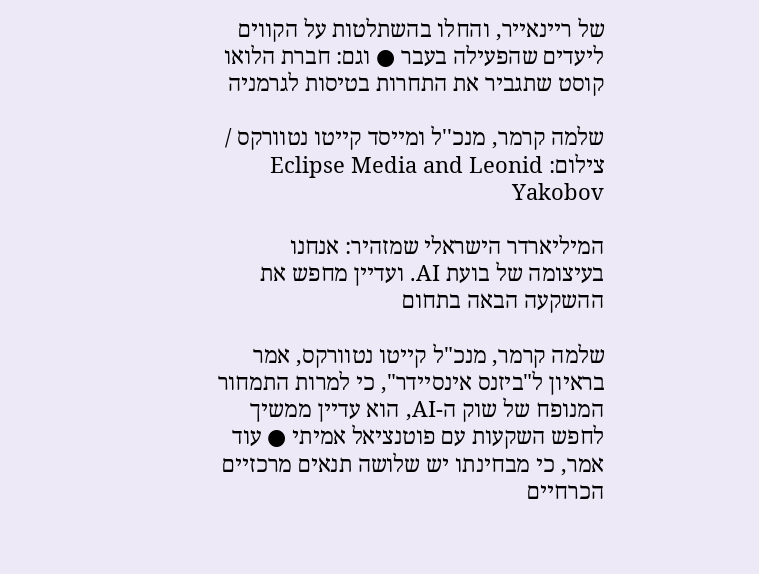של ריינאייר, והחלו בהשתלטות על הקווים ליעדים שהפעילה בעבר ● וגם: חברת הלואו קוסט שתגביר את התחרות בטיסות לגרמניה

שלמה קרמר, מנכ''ל ומייסד קייטו נטוורקס / צילום: Eclipse Media and Leonid Yakobov

המיליארדר הישראלי שמזהיר: אנחנו בעיצומה של בועת AI. ועדיין מחפש את ההשקעה הבאה בתחום

שלמה קרמר, מנכ"ל קייטו נטוורקס, אמר בראיון ל"ביזנס אינסיידר", כי למרות התמחור המנופח של שוק ה-AI, הוא עדיין ממשיך לחפש השקעות עם פוטנציאל אמיתי ● עוד אמר, כי מבחינתו יש שלושה תנאים מרכזיים הכרחיים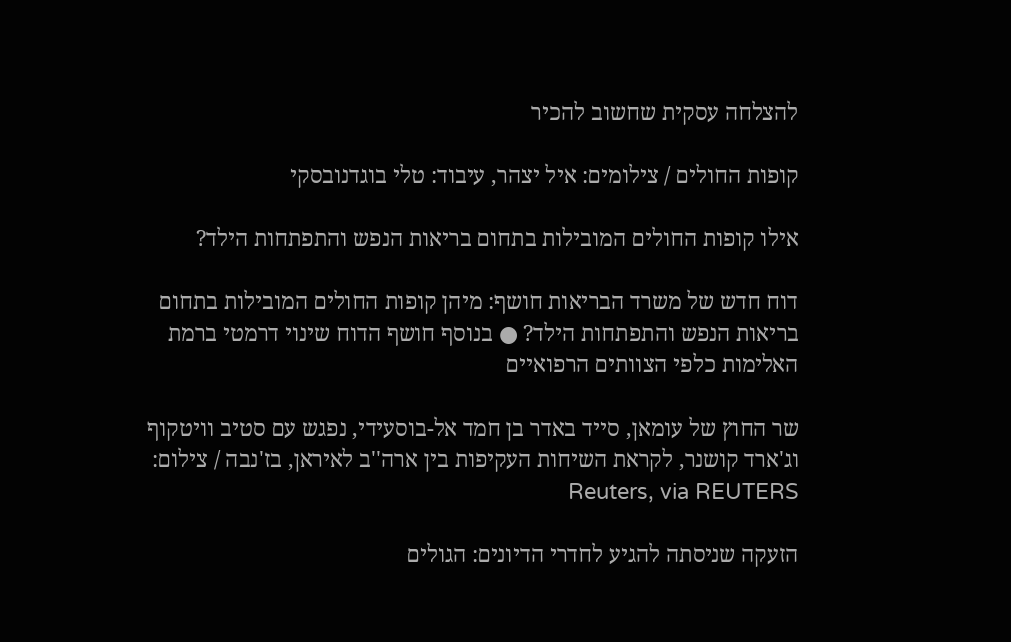להצלחה עסקית שחשוב להכיר

קופות החולים / צילומים: איל יצהר, עיבוד: טלי בוגדנובסקי

אילו קופות החולים המובילות בתחום בריאות הנפש והתפתחות הילד?

דוח חדש של משרד הבריאות חושף: מיהן קופות החולים המובילות בתחום בריאות הנפש והתפתחות הילד? ● בנוסף חושף הדוח שינוי דרמטי ברמת האלימות כלפי הצוותים הרפואיים

שר החוץ של עומאן, סייד באדר בן חמד אל-בוסעידי, נפגש עם סטיב וויטקוף וג'ארד קושנר, לקראת השיחות העקיפות בין ארה''ב לאיראן, בז'נבה / צילום: Reuters, via REUTERS

הזעקה שניסתה להגיע לחדרי הדיונים: הגולים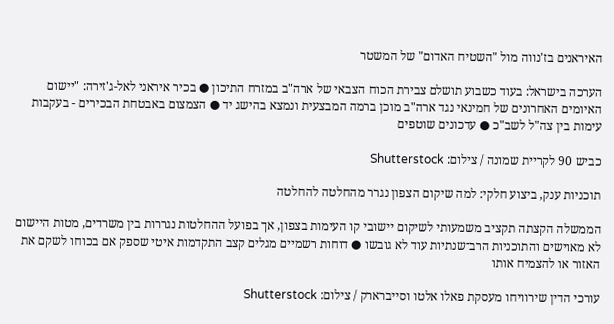האיראנים בז'נווה מול "השטיח האדום" של המשטר

הערכה בישראל: בעוד כשבוע תושלם צבירת הכוח הצבאי של ארה"ב במזרח התיכון ● בכיר איראני לאל-ג'זירה: "יישום האיומים האחרונים של חמינאי נגד ארה"ב מוכן ברמה המבצעית ונמצא בהישג יד ● הצמצום באבטחת הבכירים - בעקבות עימות בין צה"ל לשב"כ ● עדכונים שוטפים

כביש 90 לקריית שמונה / צילום: Shutterstock

תוכניות ענק, ביצוע חלקי: למה שיקום הצפון נגרר מהחלטה להחלטה

הממשלה הקצתה תקציב משמעותי לשיקום יישובי קו העימות בצפון, אך בפועל ההחלטות נגררות בין משרדים, מטות היישום לא מאוישים והתוכניות הרב־שנתיות עוד לא גובשו ● דוחות רשמיים מגלים קצב התקדמות איטי שספק אם בכוחו לשקם את האזור או להצמיח אותו

עורכי הדין שירוויחו מעסקת פאלו אלטו וסייברארק / צילום: Shutterstock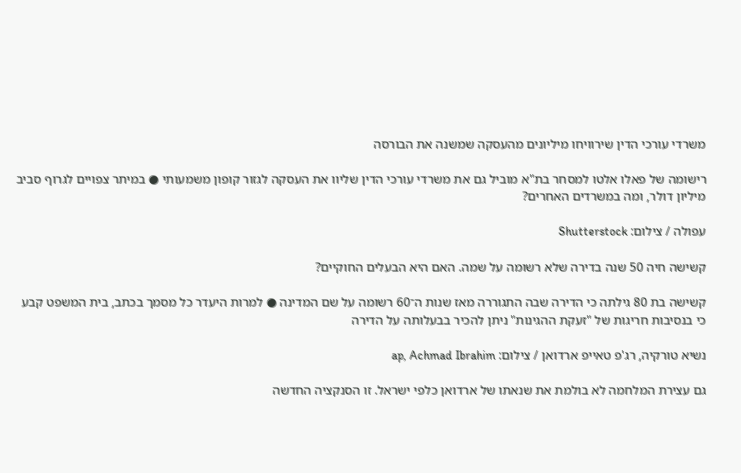משרדי עורכי הדין שירוויחו מיליונים מהעסקה שמשנה את הבורסה

רישומה של פאלו אלטו למסחר בת"א מוביל גם את משרדי עורכי הדין שליוו את העסקה לגזור קופון משמעותי ● במיתר צפויים לגרוף סביב מיליון דולר, ומה במשרדים האחרים?

עפולה / צילום: Shutterstock

קשישה חיה 50 שנה בדירה שלא רשומה על שמה. האם היא הבעלים החוקיים?

קשישה בת 80 גילתה כי הדירה שבה התגוררה מאז שנות ה־60 רשומה על שם המדינה ● למרות היעדר כל מסמך בכתב, בית המשפט קבע כי בנסיבות חריגות של "זעקת ההגינות" ניתן להכיר בבעלותה על הדירה

נשיא טורקיה, רג'פ טאייפ ארדואן / צילום: ap, Achmad Ibrahim

גם עצירת המלחמה לא בולמת את שנאתו של ארדואן כלפי ישראל. זו הסנקציה החדשה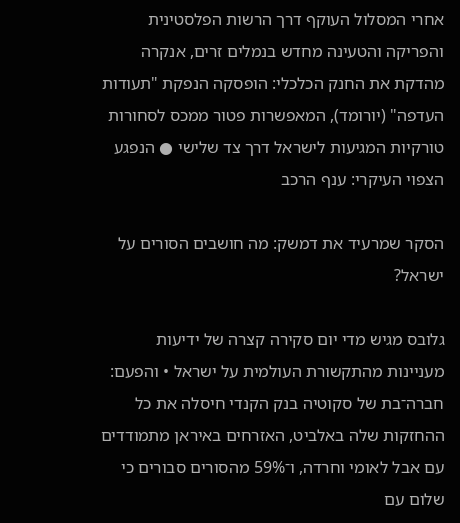אחרי המסלול העוקף דרך הרשות הפלסטינית והפריקה והטעינה מחדש בנמלים זרים, אנקרה מהדקת את החנק הכלכלי: הופסקה הנפקת "תעודות העדפה" (יורומד), המאפשרות פטור ממכס לסחורות טורקיות המגיעות לישראל דרך צד שלישי ● הנפגע הצפוי העיקרי: ענף הרכב

הסקר שמרעיד את דמשק: מה חושבים הסורים על ישראל?

גלובס מגיש מדי יום סקירה קצרה של ידיעות מעניינות מהתקשורת העולמית על ישראל • והפעם: חברה־בת של סקוטיה בנק הקנדי חיסלה את כל ההחזקות שלה באלביט, האזרחים באיראן מתמודדים עם אבל לאומי וחרדה, ו־59% מהסורים סבורים כי שלום עם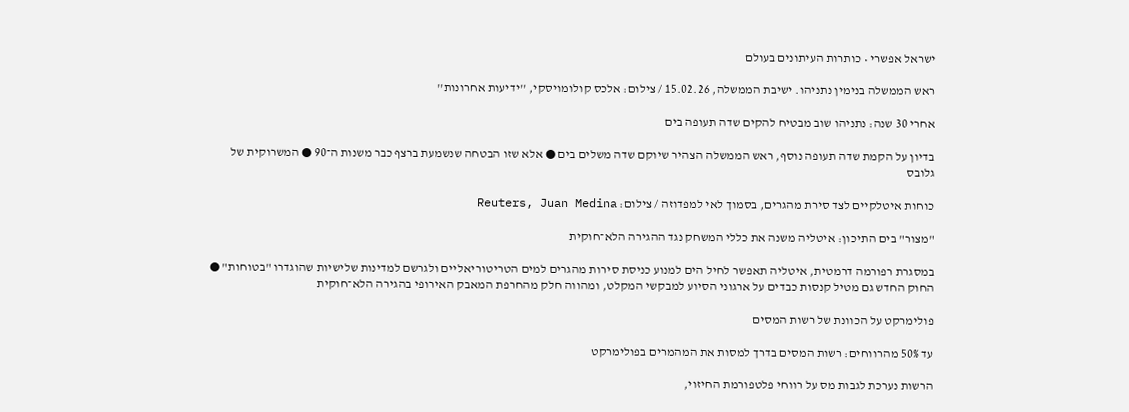ישראל אפשרי • כותרות העיתונים בעולם

ראש הממשלה בנימין נתניהו. ישיבת הממשלה, 15.02.26 / צילום: אלכס קולומויסקי, ''ידיעות אחרונות''

אחרי 30 שנה: נתניהו שוב מבטיח להקים שדה תעופה בים

בדיון על הקמת שדה תעופה נוסף, ראש הממשלה הצהיר שיוקם שדה משלים בים ● אלא שזו הבטחה שנשמעת ברצף כבר משנות ה־90 ● המשרוקית של גלובס

כוחות איטלקיים לצד סירת מהגרים, בסמוך לאי למפדוזה / צילום: Reuters, Juan Medina

"מצור" בים התיכון: איטליה משנה את כללי המשחק נגד ההגירה הלא־חוקית

במסגרת רפורמה דרמטית, איטליה תאפשר לחיל הים למנוע כניסת סירות מהגרים למים הטריטוריאליים ולגרשם למדינות שלישיות שהוגדרו "בטוחות" ● החוק החדש גם מטיל קנסות כבדים על ארגוני הסיוע למבקשי המקלט, ומהווה חלק מהחרפת המאבק האירופי בהגירה הלא־חוקית

פולימרקט על הכוונת של רשות המסים

עד 50% מהרווחים: רשות המסים בדרך למסות את המהמרים בפולימרקט

הרשות נערכת לגבות מס על רווחי פלטפורמת החיזוי,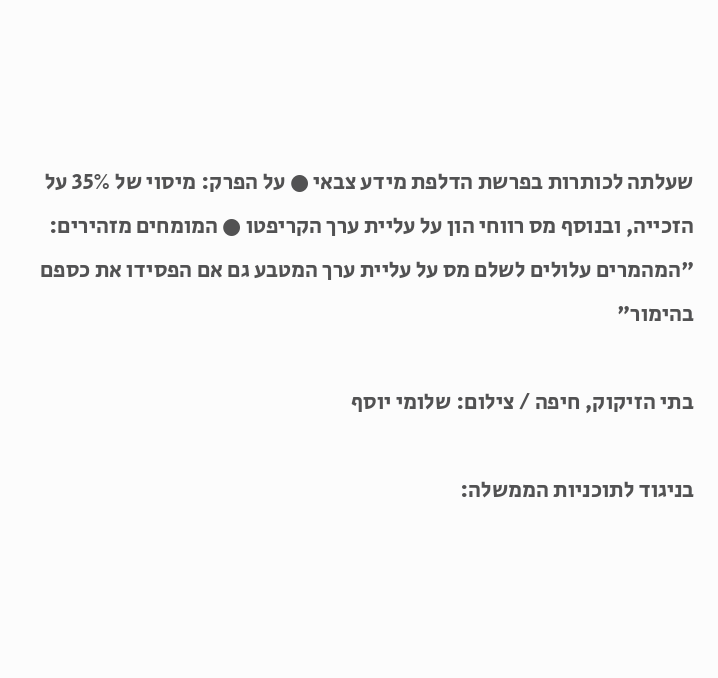שעלתה לכותרות בפרשת הדלפת מידע צבאי ● על הפרק: מיסוי של 35% על הזכייה, ובנוסף מס רווחי הון על עליית ערך הקריפטו ● המומחים מזהירים: "המהמרים עלולים לשלם מס על עליית ערך המטבע גם אם הפסידו את כספם בהימור"

בתי הזיקוק, חיפה / צילום: שלומי יוסף

בניגוד לתוכניות הממשלה: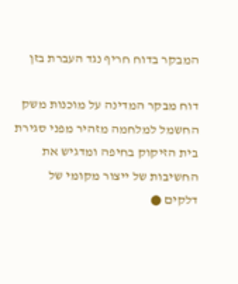המבקר בדוח חריף נגד העברת בזן

דוח מבקר המדינה על מוכנות משק החשמל למלחמה מזהיר מפני סגירת בית הזיקוק בחיפה ומדגיש את החשיבות של ייצור מקומי של דלקים ●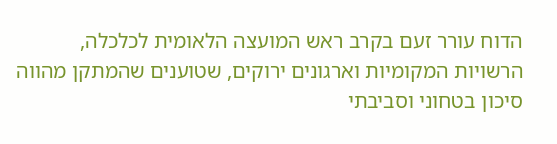הדוח עורר זעם בקרב ראש המועצה הלאומית לכלכלה, הרשויות המקומיות וארגונים ירוקים, שטוענים שהמתקן מהווה סיכון בטחוני וסביבתי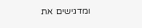ומדגישים את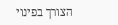הצורך בפינוי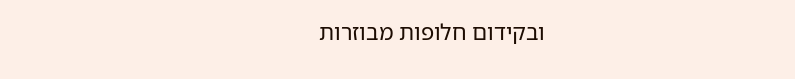ובקידום חלופות מבוזרות